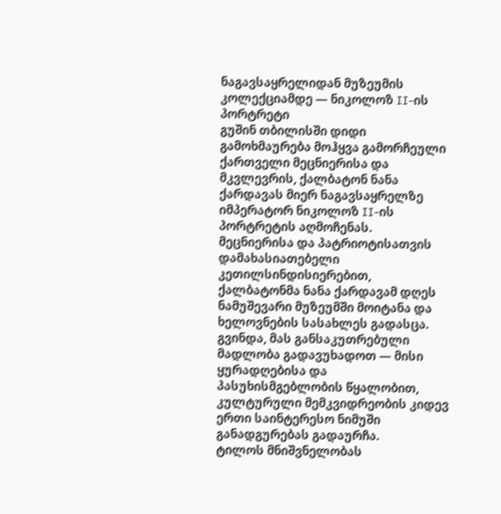ნაგავსაყრელიდან მუზეუმის კოლექციამდე — ნიკოლოზ II-ის პორტრეტი
გუშინ თბილისში დიდი გამოხმაურება მოჰყვა გამორჩეული ქართველი მეცნიერისა და მკვლევრის, ქალბატონ ნანა ქარდავას მიერ ნაგავსაყრელზე იმპერატორ ნიკოლოზ II-ის პორტრეტის აღმოჩენას.
მეცნიერისა და პატრიოტისათვის დამახასიათებელი კეთილსინდისიერებით, ქალბატონმა ნანა ქარდავამ დღეს ნამუშევარი მუზეუმში მოიტანა და ხელოვნების სასახლეს გადასცა.
გვინდა, მას განსაკუთრებული მადლობა გადავუხადოთ — მისი ყურადღებისა და პასუხისმგებლობის წყალობით, კულტურული მემკვიდრეობის კიდევ ერთი საინტერესო ნიმუში განადგურებას გადაურჩა.
ტილოს მნიშვნელობას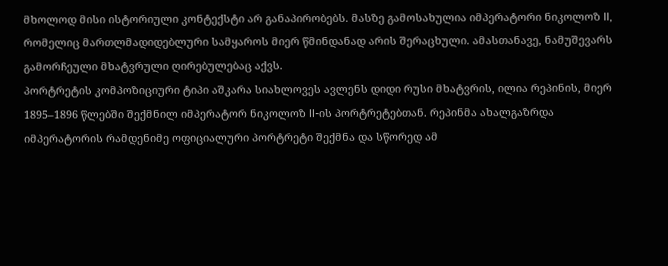მხოლოდ მისი ისტორიული კონტექსტი არ განაპირობებს. მასზე გამოსახულია იმპერატორი ნიკოლოზ II, რომელიც მართლმადიდებლური სამყაროს მიერ წმინდანად არის შერაცხული. ამასთანავე, ნამუშევარს გამორჩეული მხატვრული ღირებულებაც აქვს.
პორტრეტის კომპოზიციური ტიპი აშკარა სიახლოვეს ავლენს დიდი რუსი მხატვრის, ილია რეპინის, მიერ 1895–1896 წლებში შექმნილ იმპერატორ ნიკოლოზ II-ის პორტრეტებთან. რეპინმა ახალგაზრდა იმპერატორის რამდენიმე ოფიციალური პორტრეტი შექმნა და სწორედ ამ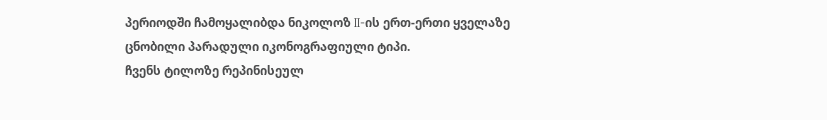პერიოდში ჩამოყალიბდა ნიკოლოზ II-ის ერთ-ერთი ყველაზე ცნობილი პარადული იკონოგრაფიული ტიპი.
ჩვენს ტილოზე რეპინისეულ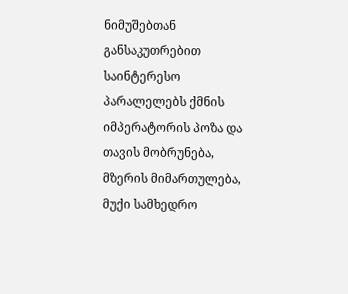ნიმუშებთან განსაკუთრებით საინტერესო პარალელებს ქმნის იმპერატორის პოზა და თავის მობრუნება, მზერის მიმართულება, მუქი სამხედრო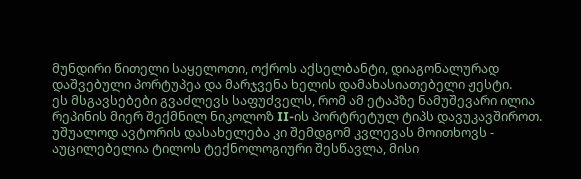მუნდირი წითელი საყელოთი, ოქროს აქსელბანტი, დიაგონალურად დაშვებული პორტუპეა და მარჯვენა ხელის დამახასიათებელი ჟესტი.
ეს მსგავსებები გვაძლევს საფუძველს, რომ ამ ეტაპზე ნამუშევარი ილია რეპინის მიერ შექმნილ ნიკოლოზ II-ის პორტრეტულ ტიპს დავუკავშიროთ. უშუალოდ ავტორის დასახელება კი შემდგომ კვლევას მოითხოვს - აუცილებელია ტილოს ტექნოლოგიური შესწავლა, მისი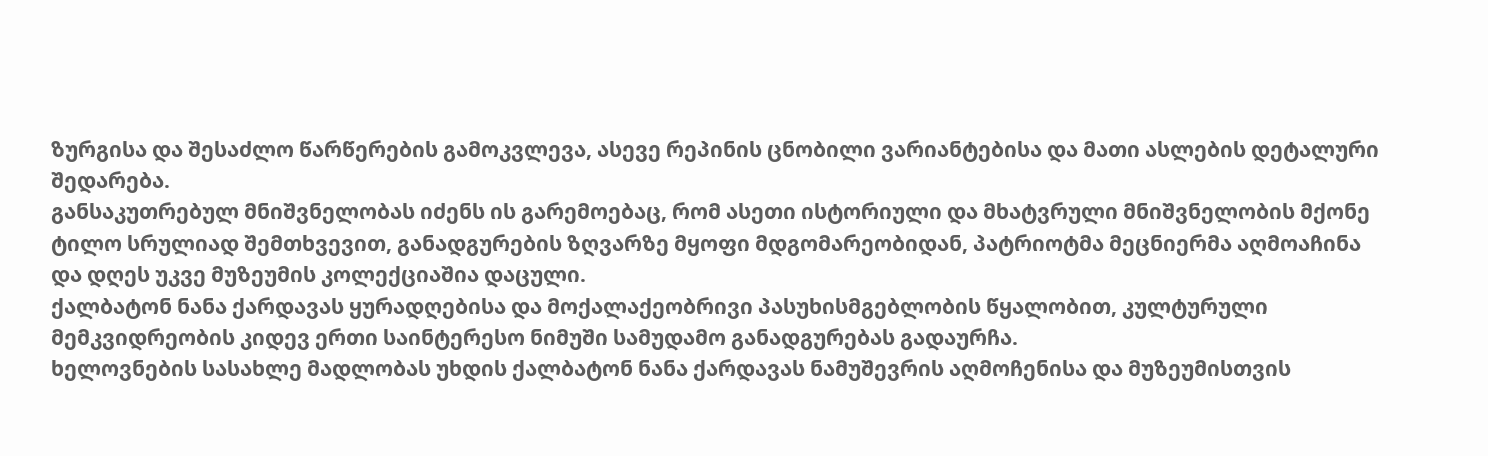ზურგისა და შესაძლო წარწერების გამოკვლევა, ასევე რეპინის ცნობილი ვარიანტებისა და მათი ასლების დეტალური შედარება.
განსაკუთრებულ მნიშვნელობას იძენს ის გარემოებაც, რომ ასეთი ისტორიული და მხატვრული მნიშვნელობის მქონე ტილო სრულიად შემთხვევით, განადგურების ზღვარზე მყოფი მდგომარეობიდან, პატრიოტმა მეცნიერმა აღმოაჩინა და დღეს უკვე მუზეუმის კოლექციაშია დაცული.
ქალბატონ ნანა ქარდავას ყურადღებისა და მოქალაქეობრივი პასუხისმგებლობის წყალობით, კულტურული მემკვიდრეობის კიდევ ერთი საინტერესო ნიმუში სამუდამო განადგურებას გადაურჩა.
ხელოვნების სასახლე მადლობას უხდის ქალბატონ ნანა ქარდავას ნამუშევრის აღმოჩენისა და მუზეუმისთვის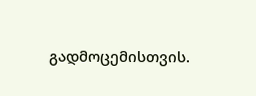გადმოცემისთვის.